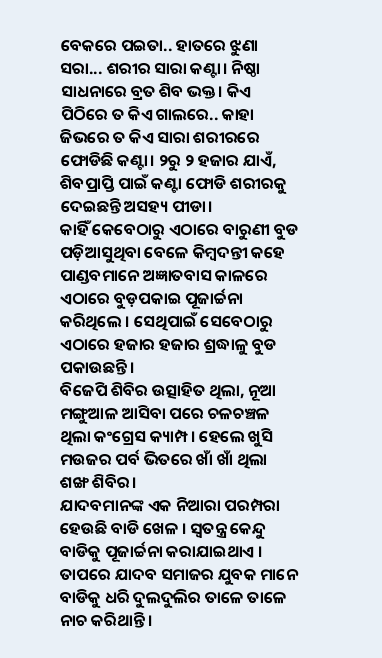ବେକରେ ପଇତା.. ହାତରେ ଝୁଣା ସରା... ଶରୀର ସାରା କଣ୍ଟା। ନିଷ୍ଠା ସାଧନାରେ ବ୍ରତ ଶିବ ଭକ୍ତ। କିଏ ପିଠିରେ ତ କିଏ ଗାଲରେ.. କାହା ଜିଭରେ ତ କିଏ ସାରା ଶରୀରରେ ଫୋଡିଛି କଣ୍ଟା। ୨ରୁ ୨ ହଜାର ଯାଏଁ, ଶିବପ୍ରାପ୍ତି ପାଇଁ କଣ୍ଟା ଫୋଡି ଶରୀରକୁ ଦେଇଛନ୍ତି ଅସହ୍ୟ ପୀଡା।
କାହିଁ କେବେଠାରୁ ଏଠାରେ ବାରୁଣୀ ବୁଡ ପଡ଼ିଆସୁଥିବା ବେଳେ କିମ୍ବଦନ୍ତୀ କହେ ପାଣ୍ଡବମାନେ ଅଜ୍ଞାତବାସ କାଳରେ ଏଠାରେ ବୁଡ଼ପକାଇ ପୂଜାର୍ଚ୍ଚନା କରିଥିଲେ । ସେଥିପାଇଁ ସେବେଠାରୁ ଏଠାରେ ହଜାର ହଜାର ଶ୍ରଦ୍ଧାଳୁ ବୁଡ ପକାଉଛନ୍ତି।
ବିଜେପି ଶିବିର ଉତ୍ସାହିତ ଥିଲା, ନୂଆ ମଙ୍ଗୁଆଳ ଆସିବା ପରେ ଚଳଚଞ୍ଚଳ ଥିଲା କଂଗ୍ରେସ କ୍ୟାମ୍ପ। ହେଲେ ଖୁସି ମଉଜର ପର୍ବ ଭିତରେ ଖାଁ ଖାଁ ଥିଲା ଶଙ୍ଖ ଶିବିର।
ଯାଦବମାନଙ୍କ ଏକ ନିଆରା ପରମ୍ପରା ହେଉଛି ବାଡି ଖେଳ । ସ୍ବତନ୍ତ୍ର କେନ୍ଦୁ ବାଡିକୁ ପୂଜାର୍ଚ୍ଚନା କରାଯାଇଥାଏ । ତାପରେ ଯାଦବ ସମାଜର ଯୁବକ ମାନେ ବାଡିକୁ ଧରି ଦୁଲଦୁଲିର ତାଳେ ତାଳେ ନାଚ କରିଥାନ୍ତି ।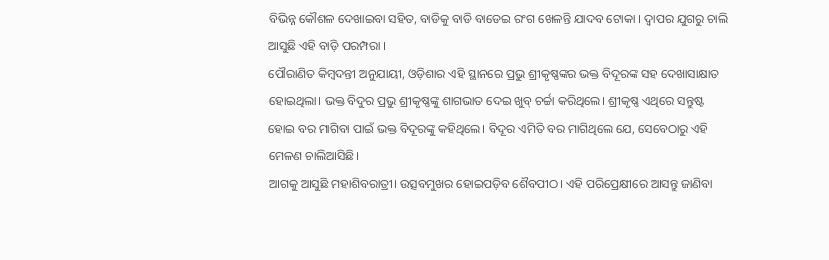ବିଭିନ୍ନ କୌଶଳ ଦେଖାଇବା ସହିତ, ବାଡିକୁ ବାଡି ବାଡେଇ ରଂଗ ଖେଳନ୍ତି ଯାଦବ ଟୋକା । ଦ୍ବାପର ଯୁଗରୁ ଚାଲି ଆସୁଛି ଏହି ବାଡ଼ି ପରମ୍ପରା ।
ପୌରାଣିତ କିମ୍ବଦନ୍ତୀ ଅନୁଯାୟୀ, ଓଡ଼ିଶାର ଏହି ସ୍ଥାନରେ ପ୍ରଭୁ ଶ୍ରୀକୃଷ୍ଣଙ୍କର ଭକ୍ତ ବିଦୂରଙ୍କ ସହ ଦେଖାସାକ୍ଷାତ ହୋଇଥିଲା। ଭକ୍ତ ବିଦୁର ପ୍ରଭୁ ଶ୍ରୀକୃଷ୍ଣଙ୍କୁ ଶାଗଭାତ ଦେଇ ଖୁବ୍ ଚର୍ଚ୍ଚା କରିଥିଲେ। ଶ୍ରୀକୃଷ୍ଣ ଏଥିରେ ସନ୍ତୁଷ୍ଟ ହୋଇ ବର ମାଗିବା ପାଇଁ ଭକ୍ତ ବିଦୂରଙ୍କୁ କହିଥିଲେ। ବିଦୂର ଏମିତି ବର ମାଗିଥିଲେ ଯେ, ସେବେଠାରୁ ଏହି ମେଳଣ ଚାଲିଆସିଛି।
ଆଗକୁ ଆସୁଛି ମହାଶିବରାତ୍ରୀ। ଉତ୍ସବମୁଖର ହୋଇପଡ଼ିବ ଶୈବପୀଠ। ଏହି ପରିପ୍ରେକ୍ଷୀରେ ଆସନ୍ତୁ ଜାଣିବା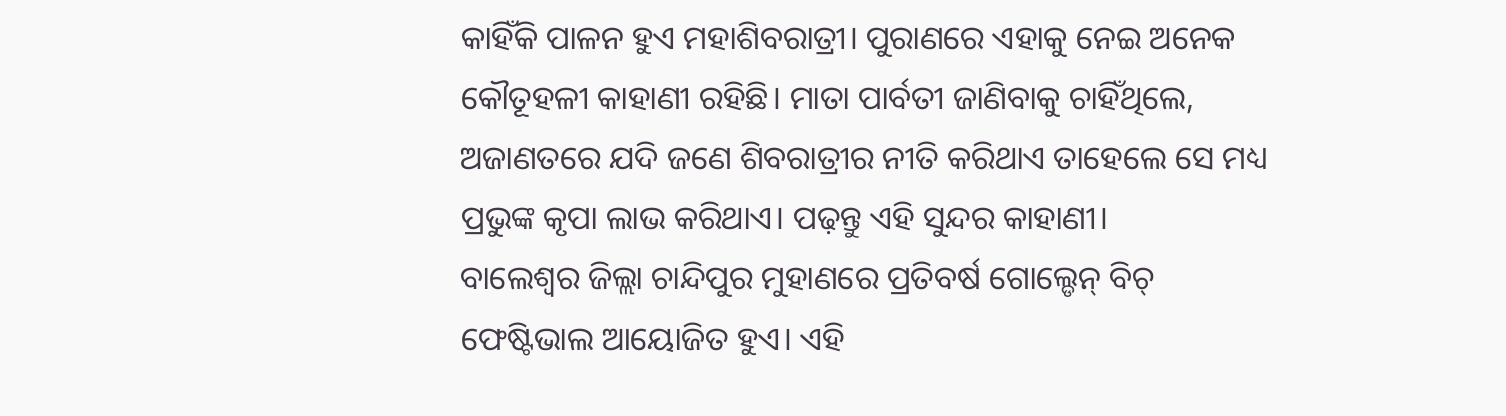କାହିଁକି ପାଳନ ହୁଏ ମହାଶିବରାତ୍ରୀ। ପୁରାଣରେ ଏହାକୁ ନେଇ ଅନେକ କୌତୂହଳୀ କାହାଣୀ ରହିଛି। ମାତା ପାର୍ବତୀ ଜାଣିବାକୁ ଚାହିଁଥିଲେ, ଅଜାଣତରେ ଯଦି ଜଣେ ଶିବରାତ୍ରୀର ନୀତି କରିଥାଏ ତାହେଲେ ସେ ମଧ୍ୟ ପ୍ରଭୁଙ୍କ କୃପା ଲାଭ କରିଥାଏ। ପଢ଼ନ୍ତୁ ଏହି ସୁନ୍ଦର କାହାଣୀ।
ବାଲେଶ୍ୱର ଜିଲ୍ଲା ଚାନ୍ଦିପୁର ମୁହାଣରେ ପ୍ରତିବର୍ଷ ଗୋଲ୍ଡେନ୍ ବିଚ୍ ଫେଷ୍ଟିଭାଲ ଆୟୋଜିତ ହୁଏ। ଏହି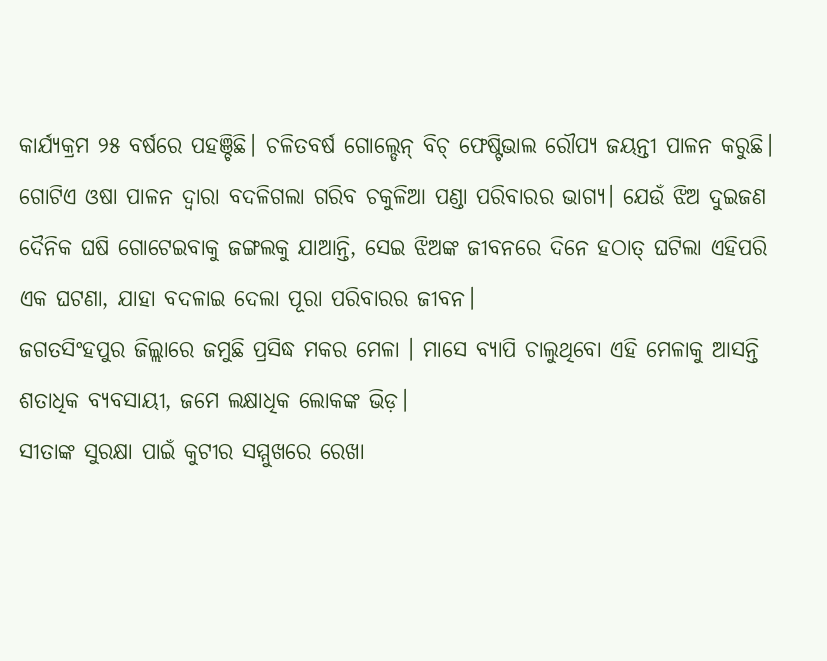କାର୍ଯ୍ୟକ୍ରମ ୨୫ ବର୍ଷରେ ପହଞ୍ଚିଛି। ଚଳିତବର୍ଷ ଗୋଲ୍ଡେନ୍ ବିଚ୍ ଫେଷ୍ଟିଭାଲ ରୌପ୍ୟ ଜୟନ୍ତୀ ପାଳନ କରୁଛି।
ଗୋଟିଏ ଓଷା ପାଳନ ଦ୍ୱାରା ବଦଳିଗଲା ଗରିବ ଚକୁଳିଆ ପଣ୍ଡା ପରିବାରର ଭାଗ୍ୟ। ଯେଉଁ ଝିଅ ଦୁଇଜଣ ଦୈନିକ ଘଷି ଗୋଟେଇବାକୁ ଜଙ୍ଗଲକୁ ଯାଆନ୍ତି, ସେଇ ଝିଅଙ୍କ ଜୀବନରେ ଦିନେ ହଠାତ୍ ଘଟିଲା ଏହିପରି ଏକ ଘଟଣା, ଯାହା ବଦଳାଇ ଦେଲା ପୂରା ପରିବାରର ଜୀବନ।
ଜଗତସିଂହପୁର ଜିଲ୍ଲାରେ ଜମୁଛି ପ୍ରସିଦ୍ଧ ମକର ମେଳା । ମାସେ ବ୍ୟାପି ଚାଲୁଥିବୋ ଏହି ମେଳାକୁ ଆସନ୍ତି ଶତାଧିକ ବ୍ୟବସାୟୀ, ଜମେ ଲକ୍ଷାଧିକ ଲୋକଙ୍କ ଭିଡ଼।
ସୀତାଙ୍କ ସୁରକ୍ଷା ପାଇଁ କୁଟୀର ସମ୍ମୁଖରେ ରେଖା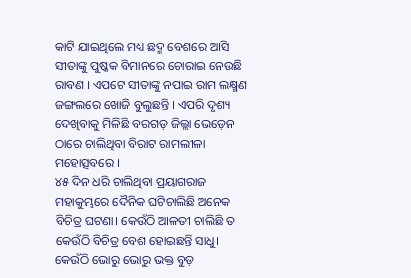କାଟି ଯାଇଥିଲେ ମଧ୍ୟ ଛଦ୍ମ ବେଶରେ ଆସି ସୀତାଙ୍କୁ ପୁଷ୍କକ ବିମାନରେ ଚୋରାଇ ନେଉଛି ରାବଣ । ଏପଟେ ସୀତାଙ୍କୁ ନପାଇ ରାମ ଲକ୍ଷ୍ମଣ ଜଙ୍ଗଲରେ ଖୋଜି ବୁଲୁଛନ୍ତି । ଏପରି ଦୃଶ୍ୟ ଦେଖିବାକୁ ମିଳିଛି ବରଗଡ଼ ଜିଲ୍ଲା ଭେଡ଼େନ ଠାରେ ଚାଲିଥିବା ବିରାଟ ରାମଲୀଳା ମହୋତ୍ସବରେ ।
୪୫ ଦିନ ଧରି ଚାଲିଥିବା ପ୍ରୟାଗରାଜ ମହାକୁମ୍ଭରେ ଦୈନିକ ଘଟିଚାଲିଛି ଅନେକ ବିଚିତ୍ର ଘଟଣା। କେଉଁଠି ଆଳତୀ ଚାଲିଛି ତ କେଉଁଠି ବିଚିତ୍ର ବେଶ ହୋଇଛନ୍ତି ସାଧୁ। କେଉଁଠି ଭୋରୁ ଭୋରୁ ଭକ୍ତ ବୁଡ଼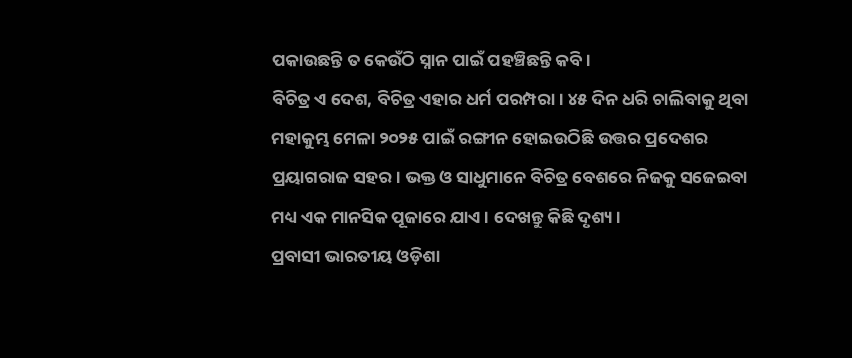ପକାଉଛନ୍ତି ତ କେଉଁଠି ସ୍ନାନ ପାଇଁ ପହଞ୍ଚିଛନ୍ତି କବି।
ବିଚିତ୍ର ଏ ଦେଶ, ବିଚିତ୍ର ଏହାର ଧର୍ମ ପରମ୍ପରା। ୪୫ ଦିନ ଧରି ଚାଲିବାକୁ ଥିବା ମହାକୁମ୍ଭ ମେଳା ୨୦୨୫ ପାଇଁ ରଙ୍ଗୀନ ହୋଇଉଠିଛି ଉତ୍ତର ପ୍ରଦେଶର ପ୍ରୟାଗରାଜ ସହର। ଭକ୍ତ ଓ ସାଧୁମାନେ ବିଚିତ୍ର ବେଶରେ ନିଜକୁ ସଜେଇବା ମଧ୍ୟ ଏକ ମାନସିକ ପୂଜାରେ ଯାଏ। ଦେଖନ୍ତୁ କିଛି ଦୃଶ୍ୟ।
ପ୍ରବାସୀ ଭାରତୀୟ ଓଡ଼ିଶା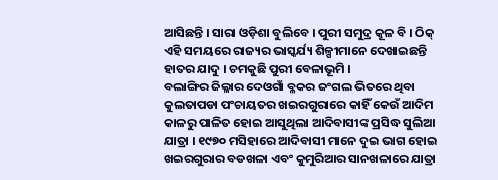ଆସିଛନ୍ତି । ସାରା ଓଡ଼ିଶା ବୁଲିବେ । ପୁରୀ ସମୁଦ୍ର କୂଳ ବି । ଠିକ୍ ଏହି ସମୟରେ ରାଜ୍ୟର ଭାସ୍କର୍ଯ୍ୟ ଶିଳ୍ପୀମାନେ ଦେଖାଇଛନ୍ତି ହାତର ଯାଦୁ । ଚମକୁଛି ପୁରୀ ବେଳାଭୂମି ।
ବଲାଙ୍ଗିର ଜିଲ୍ଳାର ଦେଓଗାଁ ବ୍ଳକର ଜଂଗଲ ଭିତରେ ଥିବା କୁଲତାପଡା ପଂଚାୟତର ଖଇରଗୁରାରେ କାହିଁ କେଉଁ ଆଦିମ କାଳରୁ ପାଳିତ ହୋଇ ଆସୁଥିଲା ଆଦିବାସୀଙ୍କ ପ୍ରସିଦ୍ଧ ସୁଲିଆ ଯାତ୍ରା । ୧୯୭୦ ମସିହାରେ ଆଦିବାସୀ ମାନେ ଦୁଇ ଭାଗ ହୋଇ ଖଇରଗୁରାର ବଡଖଳା ଏବଂ କୁମୁରିଆର ସାନଖଳାରେ ଯାତ୍ରା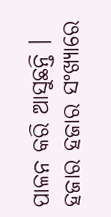ପାଳନ କରି ଆସୁଛନ୍ତି । ହଜାର ହଜାର ସଂଖ୍ୟାରେ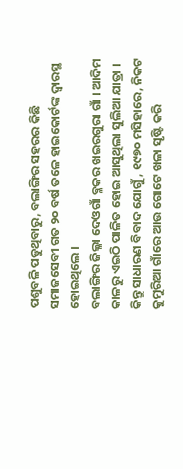ପଶୁବଳି ପଡୁଥିବାରୁ, ବଲାଙ୍ଗିର ସହରର କିଛି ସମାଜସେବୀ ଗତ ୨୦ ବର୍ଷ ତଳେ ହାଇକୋର୍ଟଙ୍କ ଦ୍ବାରସ୍ଥ ହୋଇଥିଲେ ।
ବଲାଙ୍ଗିର ଜିଲ୍ଳା ଦେଓଗାଁ ବ୍ଳକର ଖଇରଗୁରା ଗାଁ । ଆଦିମ କାଳରୁ ଏଇଠି ପାଳିତ ହୋଇ ଆସୁଥିଲା ସୁଲିଆ ଯାତ୍ରା । କିନ୍ତୁ ସାଧାରଣ ବିବାଦ ଯୋଗୁଁ, ୧୯୭୦ ମସିହାରେ, ନିକଟ କୁମୁରିଆ ଗାଁରେ ଆଉ ଗୋଟେ ଖଳା ସୃଷ୍ଟି କରି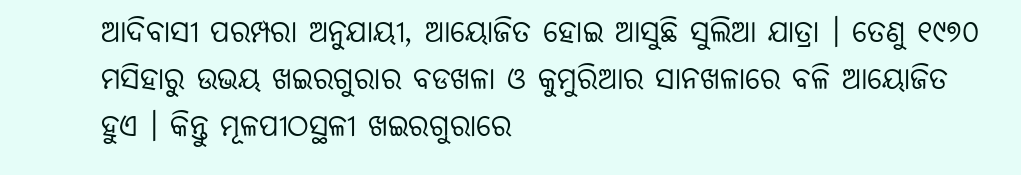ଆଦିବାସୀ ପରମ୍ପରା ଅନୁଯାୟୀ, ଆୟୋଜିତ ହୋଇ ଆସୁଛି ସୁଲିଆ ଯାତ୍ରା । ତେଣୁ ୧୯୭୦ ମସିହାରୁ ଉଭୟ ଖଇରଗୁରାର ବଡଖଳା ଓ କୁମୁରିଆର ସାନଖଳାରେ ବଳି ଆୟୋଜିତ ହୁଏ । କିନ୍ତୁ ମୂଳପୀଠସ୍ଥଳୀ ଖଇରଗୁରାରେ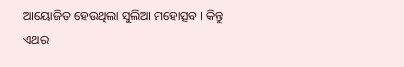ଆୟୋଜିତ ହେଉଥିଲା ସୁଲିଆ ମହୋତ୍ସବ । କିନ୍ତୁ ଏଥର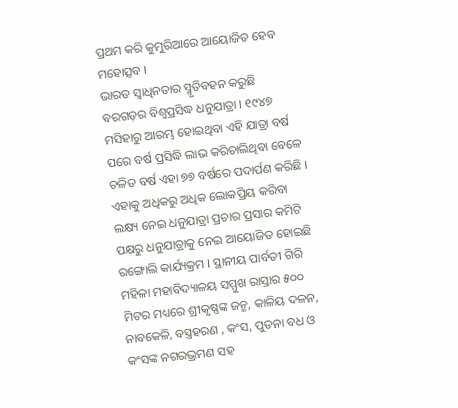ପ୍ରଥମ କରି କୁମୁରିଆରେ ଆୟୋଜିତ ହେବ ମହୋତ୍ସବ ।
ଭାରତ ସ୍ୱାଧିନତାର ସ୍ମୃତିବହନ କରୁଛି ବରଗଡ଼ର ବିଶ୍ୱପ୍ରସିଦ୍ଧ ଧନୁଯାତ୍ରା । ୧୯୪୭ ମସିହାରୁ ଆରମ୍ଭ ହୋଇଥିବା ଏହି ଯାତ୍ରା ବର୍ଷ ପରେ ବର୍ଷ ପ୍ରସିଦ୍ଧି ଲାଭ କରିଚାଲିଥିବା ବେଳେ ଚଳିତ ବର୍ଷ ଏହା ୭୭ ବର୍ଷରେ ପଦାର୍ପଣ କରିଛି । ଏହାକୁ ଅଧିକରୁ ଅଧିକ ଲୋକପ୍ରିୟ କରିବା ଲକ୍ଷ୍ୟ ନେଇ ଧନୁଯାତ୍ରା ପ୍ରଚାର ପ୍ରସାର କମିଟି ପକ୍ଷରୁ ଧନୁଯାତ୍ରାକୁ ନେଇ ଆୟୋଜିତ ହୋଇଛି ରଙ୍ଗୋଲି କାର୍ଯ୍ୟକ୍ରମ । ସ୍ଥାନୀୟ ପାର୍ବତୀ ଗିରି ମହିଳା ମହାବିଦ୍ୟାଳୟ ସମ୍ମୁଖ ରାସ୍ତାର ୫୦୦ ମିଟର ମଧ୍ୟରେ ଶ୍ରୀକୃଷ୍ଣଙ୍କ ଜନ୍ମ, କାଳିୟ ଦଳନ, ନାବକେଳି, ବସ୍ତ୍ରହରଣ , କଂସ, ପୁତନା ବଧ ଓ କଂସଙ୍କ ନଗରଭ୍ରମଣ ସହ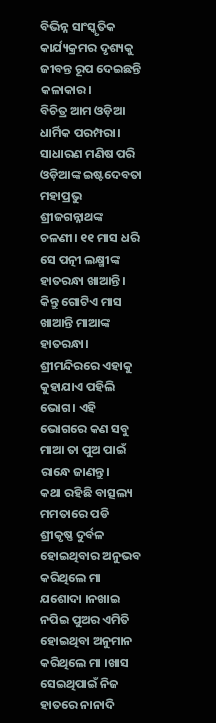ବିଭିନ୍ନ ସାଂସ୍କୃତିକ କାର୍ଯ୍ୟକ୍ରମର ଦୃଶ୍ୟକୁ ଜୀବନ୍ତ ରୂପ ଦେଇଛନ୍ତି କଳାକାର।
ବିଚିତ୍ର ଆମ ଓଡ଼ିଆ ଧାର୍ମିକ ପରମ୍ପରା। ସାଧାରଣ ମଣିଷ ପରି ଓଡ଼ିଆଙ୍କ ଇଷ୍ଟଦେବତା ମହାପ୍ରଭୁ ଶ୍ରୀଜଗନ୍ନାଥଙ୍କ ଚଳଣୀ। ୧୧ ମାସ ଧରି ସେ ପତ୍ନୀ ଲକ୍ଷ୍ମୀଙ୍କ ହାତରନ୍ଧା ଖାଆନ୍ତି। କିନ୍ତୁ ଗୋଟିଏ ମାସ ଖାଆନ୍ତି ମାଆଙ୍କ ହାତରନ୍ଧା। ଶ୍ରୀମନ୍ଦିରରେ ଏହାକୁ କୁହାଯାଏ ପହିଲି ଭୋଗ। ଏହି ଭୋଗରେ କଣ ସବୁ ମାଆ ତା ପୁଅ ପାଇଁ ରାନ୍ଧେ ଜାଣନ୍ତୁ।
କଥା ରହିଛି ବାତ୍ସଲ୍ୟ ମମତାରେ ପଡି ଶ୍ରୀକୃଷ୍ଣ ଦୁର୍ବଳ ହୋଇଥିବାର ଅନୁଭବ କରିଥିଲେ ମା ଯଶୋଦା ।ନଖାଇ ନପିଇ ପୁଅର ଏମିତି ହୋଇଥିବା ଅନୁମାନ କରିଥିଲେ ମା ।ଖାସ ସେଇଥିପାଇଁ ନିଜ ହାତରେ ନାନାଦି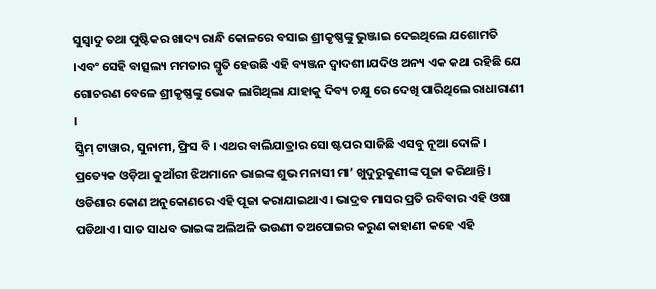ସୁସ୍ୱାଦୁ ତଥା ପୁଷ୍ଟିକର ଖାଦ୍ୟ ରାନ୍ଧି କୋଳରେ ବସାଇ ଶ୍ରୀକୃଷ୍ଣଙ୍କୁ ଭୁଞ୍ଜାଇ ଦେଇଥିଲେ ଯଶୋମତି ।ଏବଂ ସେହି ବାତ୍ସଲ୍ୟ ମମତାର ସ୍ମୃତି ହେଉଛି ଏହି ବ୍ୟଞ୍ଜନ ଦ୍ଵାଦଶୀ।ଯଦିଓ ଅନ୍ୟ ଏକ କଥା ରହିଛି ଯେ ଗୋଚରଣ ବେଳେ ଶ୍ରୀକୃଷ୍ଣଙ୍କୁ ଭୋକ ଲାଗିଥିଲା ଯାହାକୁ ଦିବ୍ୟ ଚକ୍ଷୁ ରେ ଦେଖି ପାରିଥିଲେ ରାଧାରାଣୀ ।
ସ୍କ୍ରିମ୍ ଟାୱାର, ସୁନାମୀ, ଫ୍ରିସ ବି । ଏଥର ବାଲିଯାତ୍ରାର ସୋ ଷ୍ଟପର ସାଜିଛି ଏସବୁ ନୂଆ ଦୋଳି ।
ପ୍ରତ୍ୟେକ ଓଡ଼ିଆ କୁଆଁରୀ ଝିଅମାନେ ଭାଇଙ୍କ ଶୁଭ ମନାସୀ ମା’ ଖୁଦୁରୁକୁଣୀଙ୍କ ପୂଜା କରିଥାନ୍ତି। ଓଡିଶାର କୋଣ ଅନୁକୋଣରେ ଏହି ପୂଜା କରାଯାଇଥାଏ। ଭାଦ୍ରବ ମାସର ପ୍ରତି ରବିବାର ଏହି ଓଷା ପଡିଥାଏ। ସାତ ସାଧବ ଭାଇଙ୍କ ଅଲିଅଳି ଭଉଣୀ ତଅପୋଇର କରୁଣ କାହାଣୀ କହେ ଏହି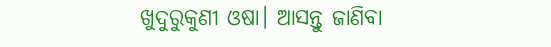ଖୁଦୁରୁକୁଣୀ ଓଷା। ଆସନ୍ତୁ ଜାଣିବା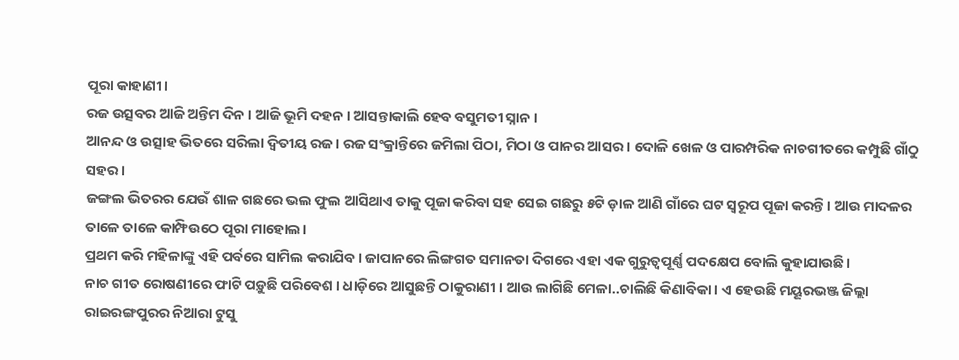ପୂରା କାହାଣୀ।
ରଜ ଉତ୍ସବର ଆଜି ଅନ୍ତିମ ଦିନ । ଆଜି ଭୂମି ଦହନ । ଆସନ୍ତାକାଲି ହେବ ବସୁମତୀ ସ୍ନାନ ।
ଆନନ୍ଦ ଓ ଉତ୍ସାହ ଭିତରେ ସରିଲା ଦ୍ବିତୀୟ ରଜ । ରଜ ସଂକ୍ରାନ୍ତିରେ ଜମିଲା ପିଠା, ମିଠା ଓ ପାନର ଆସର । ଦୋଳି ଖେଳ ଓ ପାରମ୍ପରିକ ନାଚଗୀତରେ କମ୍ପୁଛି ଗାଁଠୁ ସହର ।
ଜଙ୍ଗଲ ଭିତରର ଯେଉଁ ଶାଳ ଗଛରେ ଭଲ ଫୁଲ ଆସିଥାଏ ତାକୁ ପୂଜା କରିବା ସହ ସେଇ ଗଛରୁ ୫ଟି ଡ଼ାଳ ଆଣି ଗାଁରେ ଘଟ ସ୍ୱରୂପ ପୂଜା କରନ୍ତି। ଆଉ ମାଦଳର ତାଳେ ତାଳେ କାମ୍ଫିଉଠେ ପୂରା ମାହୋଲ।
ପ୍ରଥମ କରି ମହିଳାଙ୍କୁ ଏହି ପର୍ବରେ ସାମିଲ କରାଯିବ। ଜାପାନରେ ଲିଙ୍ଗଗତ ସମାନତା ଦିଗରେ ଏହା ଏକ ଗୁରୁତ୍ୱପୂର୍ଣ୍ଣ ପଦକ୍ଷେପ ବୋଲି କୁହାଯାଉଛି।
ନାଚ ଗୀତ ରୋଷଣୀରେ ଫାଟି ପଡ଼ୁଛି ପରିବେଶ । ଧାଡ଼ିରେ ଆସୁଛନ୍ତି ଠାକୁରାଣୀ । ଆଉ ଲାଗିଛି ମେଳା..ଚାଲିଛି କିଣାବିକା । ଏ ହେଉଛି ମୟୂରଭଞ୍ଜ ଜିଲ୍ଲା ରାଇରଙ୍ଗପୁରର ନିଆରା ଟୁସୁ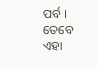ପର୍ବ । ତେବେ ଏହା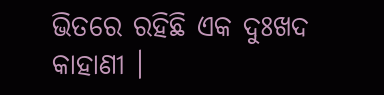ଭିତରେ ରହିଛି ଏକ ଦୁଃଖଦ କାହାଣୀ ।